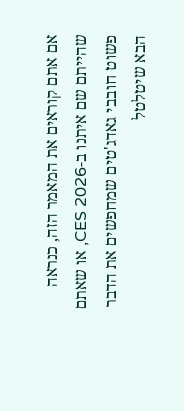אם אתם קוראים את המאמר הזה, כנראה שהייתם שם איתנו ב-CES 2026, או שאתם פשוט חובבי גאדג'טים שמחפשים את הדבר הבא שיטלטל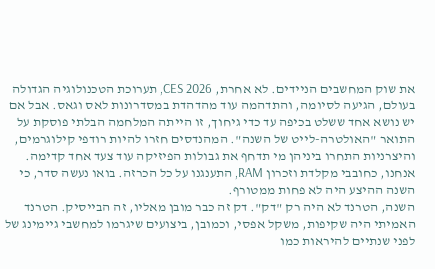את שוק המחשבים הניידים. לא אחרת, CES 2026, תערוכת הטכנולוגיה הגדולה בעולם, הגיעה לסיומה, והתדהמה עוד מהדהדת במסדרונות לאס וגאס. אבל אם יש נושא אחד ששלט בכיפה עד כדי גיחוך, זו הייתה המלחמה הבלתי פוסקת על התואר "האולטרה-לייט של השנה". המהנדסים חזרו להיות רודפי קילוגרמים, והיצרניות התחרו ביניהן מי תדחף את גבולות הפיזיקה עוד צעד אחד קדימה. אנחנו, כחובבי מקלדת וזכרון RAM, התענגנו על כל הכרזה. בואו נעשה סדר, כי השנה ההיצע היה לא פחות ממטורף.
השנה, הטרנד לא היה רק "דק". דק זה כבר מובן מאליו, זה הבייסיק. הטרנד האמיתי היה שקיפות, משקל אפסי, וכמובן, ביצועים שיגרמו למחשבי גיימינג של לפני שנתיים להיראות כמו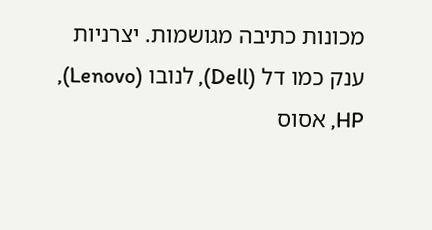מכונות כתיבה מגושמות. יצרניות ענק כמו דל (Dell), לנובו (Lenovo), HP, אסוס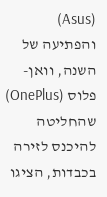(Asus) והפתיעה של השנה, וואן-פלוס (OnePlus) שהחליטה להיכנס לזירה בכבדות, הציגו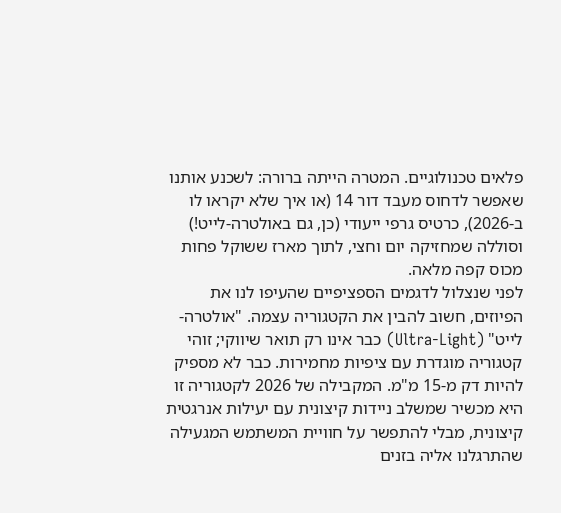פלאים טכנולוגיים. המטרה הייתה ברורה: לשכנע אותנו שאפשר לדחוס מעבד דור 14 (או איך שלא יקראו לו ב-2026), כרטיס גרפי ייעודי (כן, גם באולטרה-לייט!) וסוללה שמחזיקה יום וחצי, לתוך מארז ששוקל פחות מכוס קפה מלאה.
לפני שנצלול לדגמים הספציפיים שהעיפו לנו את הפיוזים, חשוב להבין את הקטגוריה עצמה. "אולטרה-לייט" (Ultra-Light) כבר אינו רק תואר שיווקי; זוהי קטגוריה מוגדרת עם ציפיות מחמירות. כבר לא מספיק להיות דק מ-15 מ"מ. המקבילה של 2026 לקטגוריה זו היא מכשיר שמשלב ניידות קיצונית עם יעילות אנרגטית קיצונית, מבלי להתפשר על חוויית המשתמש המגעילה שהתרגלנו אליה בזנים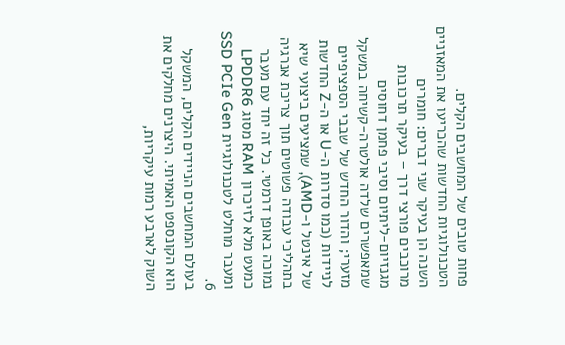פחות טובים של המחשבים הקלים.
הטכנולוגיות החדשות שהכריעו את המאזניים השנה הן בעיקר שני דברים: חומרים מרוכבים פורצי דרך – בעיקר תרכובות מגנזיום-ליתיום וסיבי פחמן דחוסים שמאפשרים שלדה אולטרה-קשיחה במשקל מזערי; והדור החדש של שבבי הספציפיים לניידות (כמו סדרות ה-U או ה-Z החדשות של אינטל ו-AMD), שמציעים ביצועי שיא בתהליכי עבודה פשוטים תוך צריכת אנרגיה נמוכה באופן דרמטי. כל זה יחד עם מעבר כמעט מלא לזיכרון RAM מסוג LPDDR6 ומעבר מוחלט לטכנולוגיית SSD PCIe Gen 6.
בעולם המחשבים הניידים הקלים, המשקל הוא הקונספט האמיתי. היצרנים מחלקים את השוק לארבע רמות עיקריות,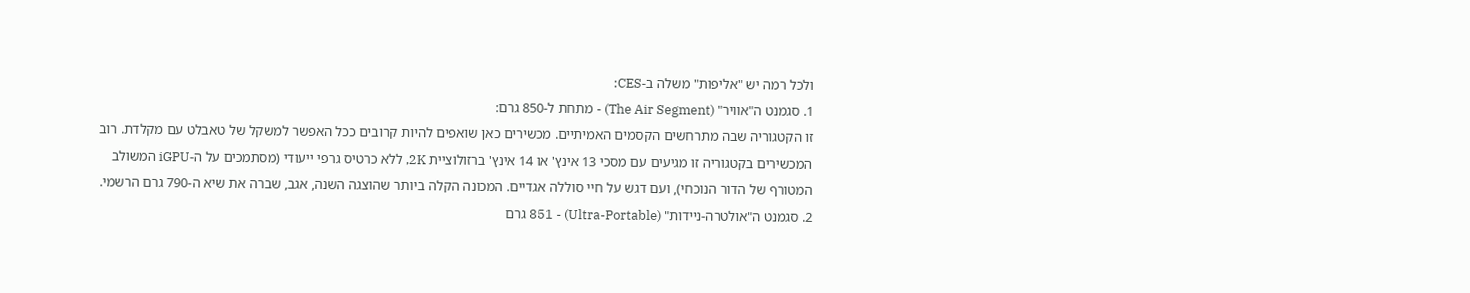ולכל רמה יש "אליפות" משלה ב-CES:
1. סגמנט ה"אוויר" (The Air Segment) - מתחת ל-850 גרם:
זו הקטגוריה שבה מתרחשים הקסמים האמיתיים. מכשירים כאן שואפים להיות קרובים ככל האפשר למשקל של טאבלט עם מקלדת. רוב המכשירים בקטגוריה זו מגיעים עם מסכי 13 אינץ' או 14 אינץ' ברזולוציית 2K, ללא כרטיס גרפי ייעודי (מסתמכים על ה-iGPU המשולב המטורף של הדור הנוכחי), ועם דגש על חיי סוללה אגדיים. המכונה הקלה ביותר שהוצגה השנה, אגב, שברה את שיא ה-790 גרם הרשמי.
2. סגמנט ה"אולטרה-ניידות" (Ultra-Portable) - 851 גרם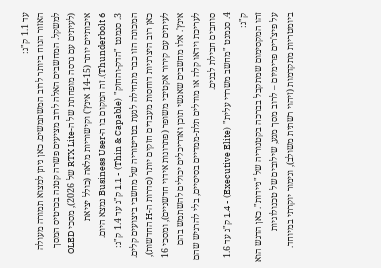עד 1.1 ק"ג:
האזור הנוח ביותר לרוב המשתמשים. כאן ניתן למצוא תמורה מעולה למשקל. המחשבים האלה לרוב מציעים פשרה קטנה בכרטיס המסך (לעיתים עם גרסה מופחתת של ה-RTX Lite של 2026), מסכי OLED איכותיים יותר (14-15 אינץ') וקישוריות מלאה (כולל יציאת Thunderbolt 6). זה המקום בו ה-Business User נמצא היום.
3. סגמנט "הדק-והחזק" (Thin & Capable) - 1.1 ק"ג עד 1.4 ק"ג:
המכונה הזו כבר מתחילה לגעת בטריטוריה של מחשבי ביצועים קלים. כאן רוב היצרניות דוחסות מעבדים חזקים יותר (סדרות ה-H החדשות), לעיתים עם קירור אקטיבי משופר (פתרונות אידוי חדשניים), ומסכי 16 אינץ'. אלו מחשבים שאנשי תוכן ואדריכלים יכולים להשתמש בהם לעריכת וידאו קלה או מודלים תלת-ממדיים בסיסיים, בלי להרגיש שהם סוחבים חבילת לבנים.
4. סגמנט "מחשב משרדי עלית" (Executive Elite) - 1.4 ק"ג עד 1.6 ק"ג:
זהו המקסימום שמתקבל בברכה בקטגוריה של "ניידות". כאן הדגש הוא על פיצ'רים פרימיום – לרוב מסך מגע, שילובים של טכנולוגיות ביומטריות מתקדמות (זיהוי רשתית משולב), וגימור יוקרתי במיוחד.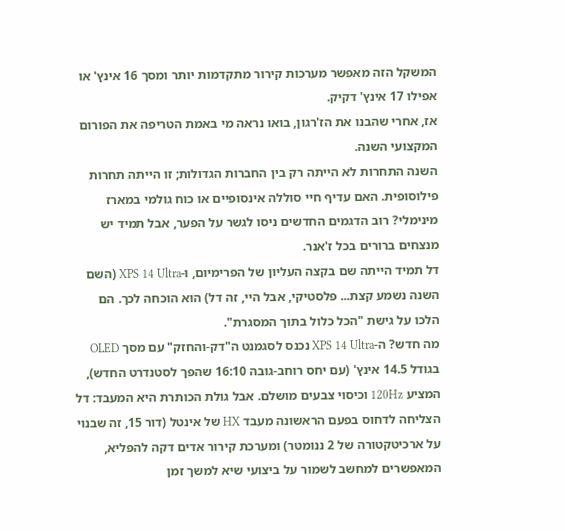המשקל הזה מאפשר מערכות קירור מתקדמות יותר ומסך 16 אינץ' או אפילו 17 אינץ' דקיק.
אז, אחרי שהבנו את הז'רגון, בואו נראה מי באמת הטריפה את הפורום המקצועי השנה.
השנה התחרות לא הייתה רק בין החברות הגדולות; זו הייתה תחרות פילוסופית. האם עדיף חיי סוללה אינסופיים או כוח גולמי במארז מינימלי? רוב הדגמים החדשים ניסו לגשר על הפער, אבל תמיד יש מנצחים ברורים בכל ז'אנר.
דל תמיד הייתה שם בקצה העליון של הפרימיום, ו-XPS 14 Ultra (השם השנה נשמע קצת... פלסטיקי, אבל היי, זה דל) הוא הוכחה לכך. הם הלכו על גישת "הכל כלול בתוך המסגרת".
מה חדש? ה-XPS 14 Ultra נכנס לסגמנט ה"דק-והחזק" עם מסך OLED בגודל 14.5 אינץ' (עם יחס רוחב-גובה 16:10 שהפך לסטנדרט החדש), המציע 120Hz וכיסוי צבעים מושלם. אבל גולת הכותרת היא המעבד: דל הצליחה לדחוס בפעם הראשונה מעבד HX של אינטל (דור 15, זה שבנוי על ארכיטקטורה של 2 ננומטר) ומערכת קירור אדים דקה להפליא, המאפשרים למחשב לשמור על ביצועי שיא למשך זמן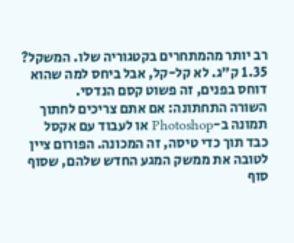רב יותר מהמתחרים בקטגוריה שלו. המשקל? 1.35 ק"ג. לא קל-קל, אבל ביחס למה שהוא דוחס בפנים, זה פשוט קסם הנדסי.
השורה התחתונה: אם אתם צריכים לחתוך תמונה ב-Photoshop או לעבוד עם אקסל כבד תוך כדי טיסה, זה המכונה. הפורום ציין לטובה את ממשק המגע החדש שלהם, שסוף סוף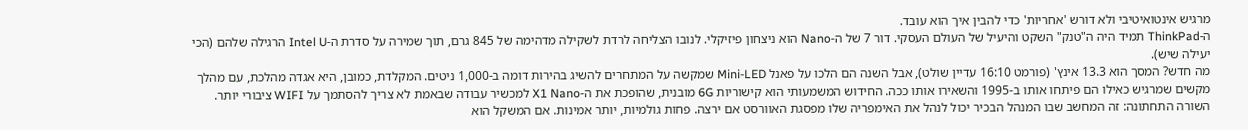מרגיש אינטואיטיבי ולא דורש 'אחריות' כדי להבין איך הוא עובד.
ה-ThinkPad תמיד היה ה"טנק" השקט והיעיל של העולם העסקי. דור 7 של ה-Nano הוא ניצחון פיזיקלי. לנובו הצליחה לרדת לשקילה מדהימה של 845 גרם, תוך שמירה על סדרת ה-Intel U הרגילה שלהם (הכי יעילה שיש).
מה חדש? המסך הוא 13.3 אינץ' (פורמט 16:10 עדיין שולט), אבל השנה הם הלכו על פאנל Mini-LED שמקשה על המתחרים להשיג בהירות דומה ב-1,000 ניטים. המקלדת, כמובן, היא אגדה מהלכת, עם מהלך מקשים שמרגיש כאילו הם פיתחו אותו ב-1995 והשאירו אותו ככה. החידוש המשמעותי הוא קישוריות 6G מובנית, שהופכת את ה-X1 Nano למכשיר עבודה שבאמת לא צריך להסתמך על WIFI ציבורי יותר.
השורה התחתונה: זה המחשב שבו המנהל הבכיר יכול לנהל את האימפריה שלו מפסגת האוורסט אם ירצה. פחות גולמיות, יותר אמינות. אם המשקל הוא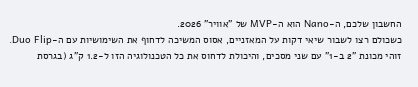החשבון שלכם, ה-Nano הוא ה-MVP של "אוויר" 2026.
כשכולם רצו לשבור שיאי דקות על המאזניים, אסוס המשיכה לדחוף את השימושיות עם ה-Duo Flip. זוהי מכונת "2 ב-1" עם שני מסכים, והיכולת לדחוס את כל הטכנולוגיה הזו ל-1.2 ק"ג (בגרסת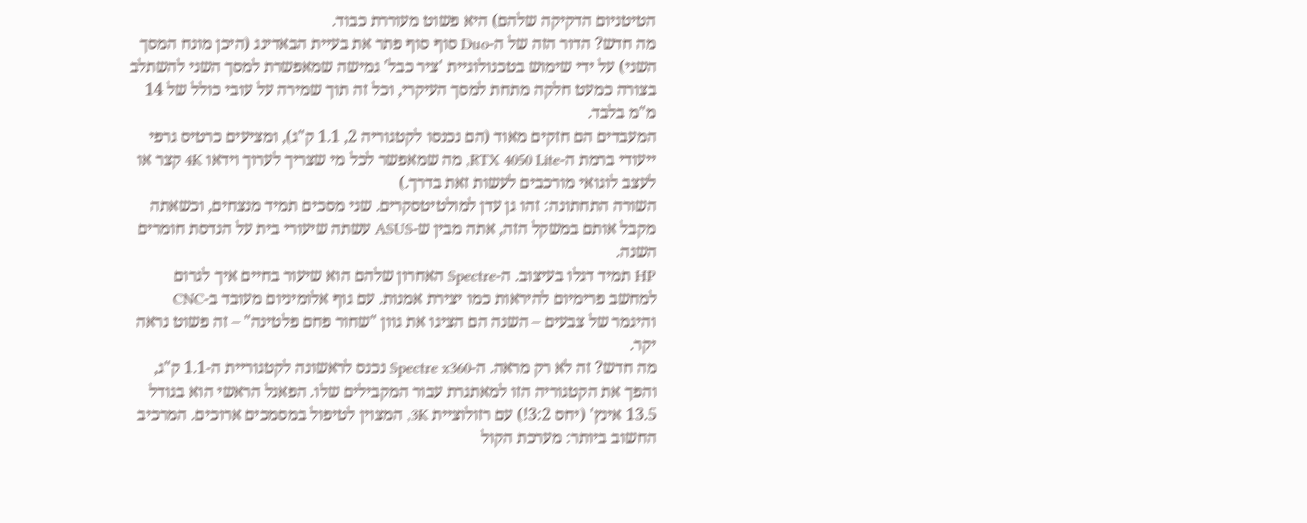הטיטניום הדקיקה שלהם) היא פשוט מעוררת כבוד.
מה חדש? הדור הזה של ה-Duo סוף סוף פתר את בעיית הבאדינג (היכן מונח המסך השני) על ידי שימוש בטכנולוגיית 'ציר כבל' גמישה שמאפשרת למסך השני להשתלב בצורה כמעט חלקה מתחת למסך העיקרי, וכל זה תוך שמירה על עובי כולל של 14 מ"מ בלבד.
המעבדים הם חזקים מאוד (הם נכנסו לקטגוריה 2, 1.1 ק"ג), ומציעים כרטיס גרפי ייעודי ברמת ה-RTX 4050 Lite, מה שמאפשר לכל מי שצריך לערוך וידאו 4K קצר או לעצב לוגואי מורכבים לעשות זאת בדרך.)
השורה התחתונה: זהו גן עדן למולטיטסקרים. שני מסכים תמיד מנצחים, וכשאתה מקבל אותם במשקל הזה, אתה מבין ש-ASUS עשתה שיעורי בית על הנדסת חומרים השנה.
HP תמיד דגלו בעיצוב. ה-Spectre האחרון שלהם הוא שיעור בחיים איך לגרום למחשב פרימיום להיראות כמו יצירת אמנות. עם גוף אלומיניום מעובד ב-CNC והיגמר של צבעים – השנה הם הציגו את גוון "שחור פחם פלטינה" – זה פשוט נראה יקר.
מה חדש? זה לא רק מראה. ה-Spectre x360 נכנס לראשונה לקטגוריית ה-1.1 ק"ג, והפך את הקטגוריה הזו למאתגרת עבור המקבילים שלו. הפאנל הראשי הוא בגודל 13.5 אינץ' (יחס 3:2!) עם רזולוציית 3K, המצוין לטיפול במסמכים ארוכים. המרכיב החשוב ביותר: מערכת הקול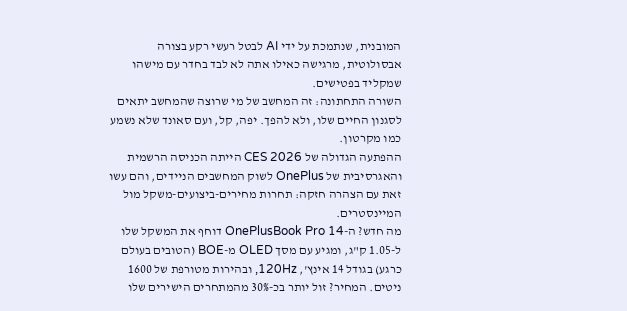המובנית, שנתמכת על ידי AI לבטל רעשי רקע בצורה אבסולוטית, מרגישה כאילו אתה לא לבד בחדר עם מישהו שמקליד בפטישים.
השורה התחתונה: זה המחשב של מי שרוצה שהמחשב יתאים לסגנון החיים שלו, ולא להפך. יפה, קל, ועם סאונד שלא נשמע כמו מקרטון.
ההפתעה הגדולה של CES 2026 הייתה הכניסה הרשמית והאגרסיבית של OnePlus לשוק המחשבים הניידים, והם עשו זאת עם הצהרה חזקה: תחרות מחירים-ביצועים-משקל מול המיינסטרים.
מה חדש? ה-OnePlusBook Pro 14 דוחף את המשקל שלו ל-1.05 ק"ג, ומגיע עם מסך OLED מ-BOE (הטובים בעולם כרגע) בגודל 14 אינץ', 120Hz, ובהירות מטורפת של 1600 ניטים. המחיר? זול יותר בכ-30% מהמתחרים הישירים שלו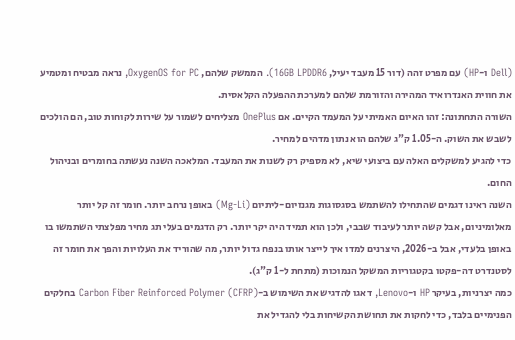(Dell ו-HP) עם מפרט זהה (דור 15 מעבד יעיל, 16GB LPDDR6). הממשק שלהם, OxygenOS for PC, נראה מבטיח ומטמיע את חווית האנדרואיד המהירה והזורמת שלהם למערכת ההפעלה הקלאסית.
השורה התחתונה: זהו האיום האמיתי על המעמד הקיים. אם OnePlus מצליחים לשמור על שירות לקוחות טוב, הם הולכים לשבש את השוק. ה-1.05 ק"ג שלהם הוא נתון מדהים למחיר.
כדי להגיע למשקלים האלה עם ביצועי שיא, לא מספיק רק לשנות את המעבד. המלאכה השנה נעשתה בחומרים ובניהול החום.
השנה ראינו דגמים שהתחילו להשתמש בסגסוגות מגנזיום-ליתיום (Mg-Li) באופן נרחב יותר. חומר זה קל יותר מאלומיניום, אבל קשה יותר לעיבוד שבבי, ולכן הוא תמיד היה יקר יותר. רק הדגמים בעלי תג מחיר מפלצתי השתמשו בו באופן בלעדי, אבל ב-2026, היצרנים למדו איך לייצר אותו בנפח גדול יותר, מה שהוריד את העלויות והפך את חומר זה לסטנדרט דה-פקטו בקטגוריות המשקל הנמוכות (מתחת ל-1 ק"ג).
כמה יצרניות, בעיקר HP ו-Lenovo, דאגו להדגיש את השימוש ב-Carbon Fiber Reinforced Polymer (CFRP) בחלקים הפנימיים בלבד, כדי לחקות את תחושת הקשיחות בלי להגדיל את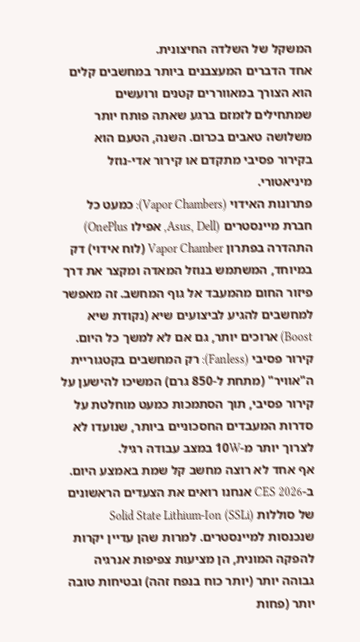המשקל של השלדה החיצונית.
אחד הדברים המעצבנים ביותר במחשבים קלים הוא הצורך במאווררים קטנים ורועשים שמתחילים לזמזם ברגע שאתה פותח יותר משלושה טאבים בכרום. השנה, הטעם הוא בקירור פסיבי מתקדם או קירור אדי-נוזל מיניאטורי.
פתרונות האידוי (Vapor Chambers): כמעט כל חברת מיינסטרים (Asus, Dell, אפילו OnePlus) התהדרה בפתרון Vapor Chamber (לוח אידוי) דק במיוחד, המשתמש בנוזל המאדה ומקצר את דרך פיזור החום מהמעבד אל גוף המחשב. זה מאפשר למחשבים להגיע לביצועים שיא (נקודת שיא Boost) ארוכים יותר, גם אם לא למשך כל היום.
קירור פסיבי (Fanless): רק המחשבים בקטגוריית ה"אוויר" (מתחת ל-850 גרם) המשיכו להישען על קירור פסיבי, תוך הסתמכות כמעט מוחלטת על סדרות המעבדים החסכוניים ביותר, שנועדו לא לצרוך יותר מ-10W במצב עבודה רגיל.
אף אחד לא רוצה מחשב קל שמת באמצע היום. ב-CES 2026 אנחנו רואים את הצעדים הראשונים של סוללות Solid State Lithium-Ion (SSLi) שנכנסות למיינסטרים. למרות שהן עדיין יקרות להפקה המונית, הן מציעות צפיפות אנרגיה גבוהה יותר (יותר כוח בנפח זהה) ובטיחות טובה יותר (פחות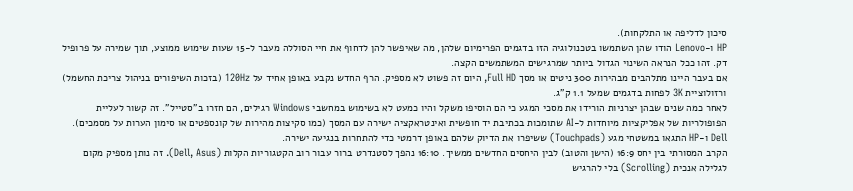סיכון לדליפה או התלקחות).
HP ו-Lenovo הודו שהן השתמשו בטכנולוגיה הזו בדגמים הפרימיום שלהן, מה שאיפשר להן לדחוף את חיי הסוללה מעבר ל-15 שעות שימוש ממוצע, תוך שמירה על פרופיל דק. זהו ככל הנראה השינוי הגדול ביותר שמרגישים המשתמשים הקצה.
אם בעבר היינו מתלהבים מבהירות 300 ניטים או מסך Full HD, היום זה פשוט לא מספיק. הרף החדש נקבע באופן אחיד על 120Hz (בזכות השיפורים בניהול צריכת החשמל) ורזולוציית 3K לפחות בדגמים שמעל 1.1 ק"ג.
לאחר כמה שנים שבהן יצרניות הורידו את מסכי המגע כי הם הוסיפו משקל והיו כמעט לא בשימוש במחשבי Windows רגילים, הם חזרו ב"סטייל". זה קשור לעליית הפופולריות של אפליקציות מיוחדות ל-AI שתומכות בכתיבת יד חופשית ואינטראקציה ישירה עם המסך (כמו סקיצות מהירות של קונספטים או סימון הערות על מסמכים). Dell ו-HP התגאו במשטחי מגע (Touchpads) ששיפרו את הדיוק שלהם באופן דרמטי כדי להתחרות בנגיעה ישירה.
הקרב המסורתי בין יחס 16:9 (הישן והטוב) לבין היחסים החדשים ממשיך. 16:10 נהפך לסטנדרט ברור עבור רוב הקטגוריות הקלות (Dell, Asus). זה נותן מספיק מקום לגלילה אנכית (Scrolling) בלי להרגיש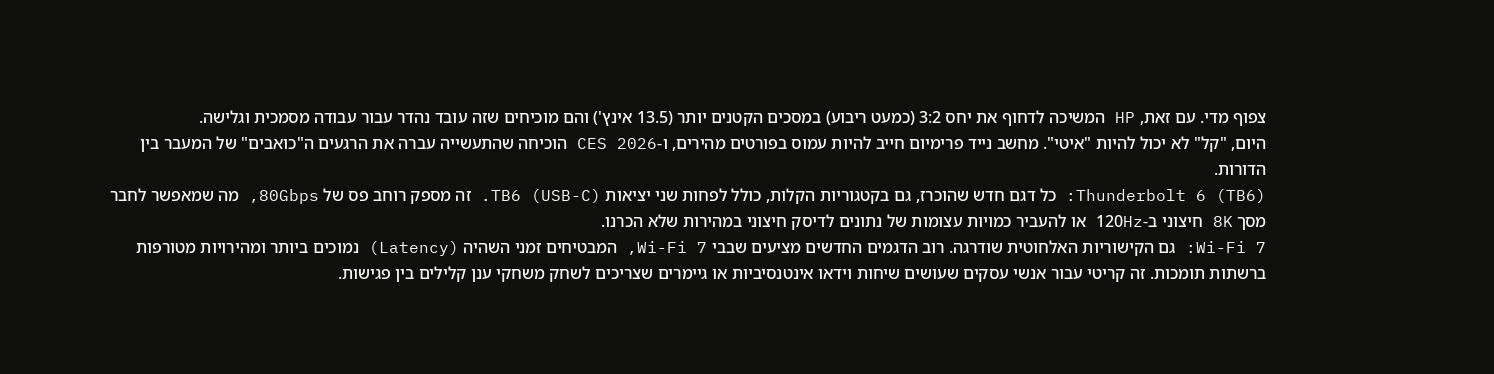צפוף מדי. עם זאת, HP המשיכה לדחוף את יחס 3:2 (כמעט ריבוע) במסכים הקטנים יותר (13.5 אינץ') והם מוכיחים שזה עובד נהדר עבור עבודה מסמכית וגלישה.
היום, "קל" לא יכול להיות "איטי". מחשב נייד פרימיום חייב להיות עמוס בפורטים מהירים, ו-CES 2026 הוכיחה שהתעשייה עברה את הרגעים ה"כואבים" של המעבר בין הדורות.
Thunderbolt 6 (TB6): כל דגם חדש שהוכרז, גם בקטגוריות הקלות, כולל לפחות שני יציאות TB6 (USB-C). זה מספק רוחב פס של 80Gbps, מה שמאפשר לחבר מסך 8K חיצוני ב-120Hz או להעביר כמויות עצומות של נתונים לדיסק חיצוני במהירות שלא הכרנו.
Wi-Fi 7: גם הקישוריות האלחוטית שודרגה. רוב הדגמים החדשים מציעים שבבי Wi-Fi 7, המבטיחים זמני השהיה (Latency) נמוכים ביותר ומהירויות מטורפות ברשתות תומכות. זה קריטי עבור אנשי עסקים שעושים שיחות וידאו אינטנסיביות או גיימרים שצריכים לשחק משחקי ענן קלילים בין פגישות.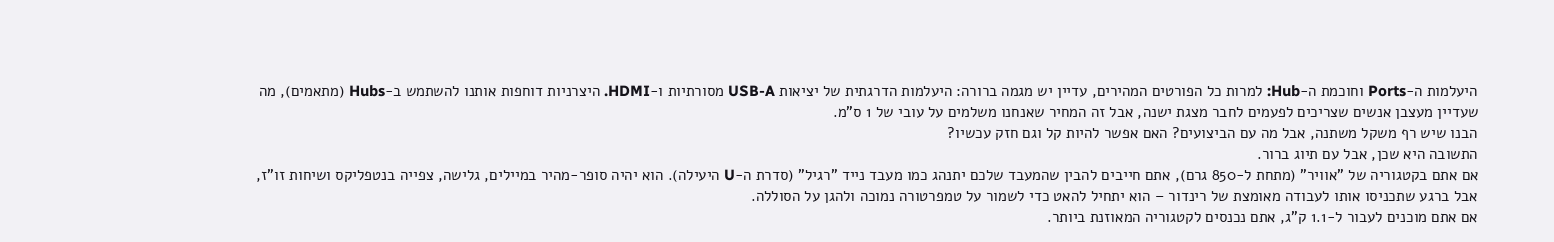היעלמות ה-Ports וחוכמת ה-Hub: למרות כל הפורטים המהירים, עדיין יש מגמה ברורה: היעלמות הדרגתית של יציאות USB-A מסורתיות ו-HDMI. היצרניות דוחפות אותנו להשתמש ב-Hubs (מתאמים), מה שעדיין מעצבן אנשים שצריכים לפעמים לחבר מצגת ישנה, אבל זה המחיר שאנחנו משלמים על עובי של 1 ס"מ.
הבנו שיש רף משקל משתנה, אבל מה עם הביצועים? האם אפשר להיות קל וגם חזק עכשיו?
התשובה היא שכן, אבל עם תיוג ברור.
אם אתם בקטגוריה של "אוויר" (מתחת ל-850 גרם), אתם חייבים להבין שהמעבד שלכם יתנהג כמו מעבד נייד "רגיל" (סדרת ה-U היעילה). הוא יהיה סופר-מהיר במיילים, גלישה, צפייה בנטפליקס ושיחות זו"ז, אבל ברגע שתכניסו אותו לעבודה מאומצת של רינדור – הוא יתחיל להאט כדי לשמור על טמפרטורה נמוכה ולהגן על הסוללה.
אם אתם מוכנים לעבור ל-1.1 ק"ג, אתם נכנסים לקטגוריה המאוזנת ביותר.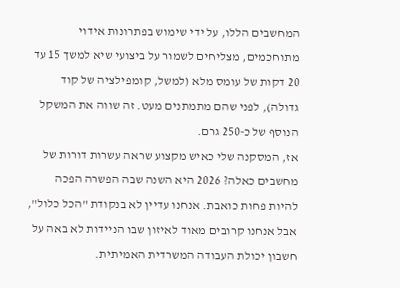המחשבים הללו, על ידי שימוש בפתרונות אידוי מתוחכמים, מצליחים לשמור על ביצועי שיא למשך 15 עד 20 דקות של עומס מלא (למשל, קומפילציה של קוד גדולה), לפני שהם מתמתנים מעט. זה שווה את המשקל הנוסף של כ-250 גרם.
אז, המסקנה שלי כאיש מקצוע שראה עשרות דורות של מחשבים כאלה? 2026 היא השנה שבה הפשרה הפכה להיות פחות כואבת. אנחנו עדיין לא בנקודת "הכל כלול", אבל אנחנו קרובים מאוד לאיזון שבו הניידות לא באה על חשבון יכולת העבודה המשרדית האמיתית.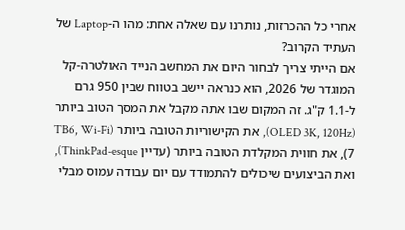אחרי כל ההכרזות, נותרנו עם שאלה אחת: מהו ה-Laptop של העתיד הקרוב?
אם הייתי צריך לבחור היום את המחשב הנייד האולטרה-קל המוגדר של 2026, הוא כנראה יישב בטווח שבין 950 גרם ל-1.1 ק"ג. זה המקום שבו אתה מקבל את המסך הטוב ביותר (OLED 3K, 120Hz), את הקישוריות הטובה ביותר (TB6, Wi-Fi 7), את חווית המקלדת הטובה ביותר (עדיין ThinkPad-esque), ואת הביצועים שיכולים להתמודד עם יום עבודה עמוס מבלי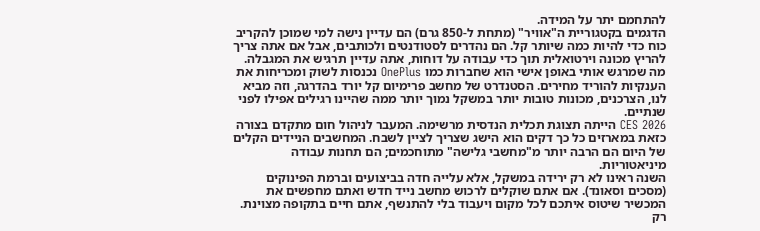להתחמם יתר על המידה.
הדגמים בקטגוריית ה"אוויר" (מתחת ל-850 גרם) הם עדיין נישה למי שמוכן להקריב כוח כדי להיות כמה שיותר קל. הם נהדרים לסטודנטים ולכותבים, אבל אם אתה צריך להריץ מכונה וירטואלית תוך כדי עבודה על דוחות, אתה עדיין תרגיש את המגבלה.
מה שמרגש אותי באופן אישי הוא שחברות כמו OnePlus נכנסות לשוק ומכריחות את הענקיות להוריד מחירים. הסטנדרט של מחשב פרימיום קל יורד בהדרגה, וזה מביא לנו, הצרכנים, מכונות טובות יותר במשקל נמוך יותר ממה שהיינו רגילים אפילו לפני שנתיים.
CES 2026 הייתה תצוגת תכלית הנדסית מרשימה. המעבר לניהול חום מתקדם בצורה כזאת במארזים כל כך דקים הוא הישג שצריך לציין לשבח. המחשבים הניידים הקלים של היום הם הרבה יותר מ"מחשבי גלישה" מתוחכמים; הם תחנות עבודה מיניאטוריות.
השנה ראינו לא רק ירידה במשקל, אלא עלייה חדה בביצועים וברמת הפינוקים (מסכים וסאונד). אם אתם שוקלים לרכוש מחשב נייד חדש ואתם מחפשים את המכשיר שיטוס איתכם לכל מקום ויעבוד בלי להתנשף, אתם חיים בתקופה מצוינת. רק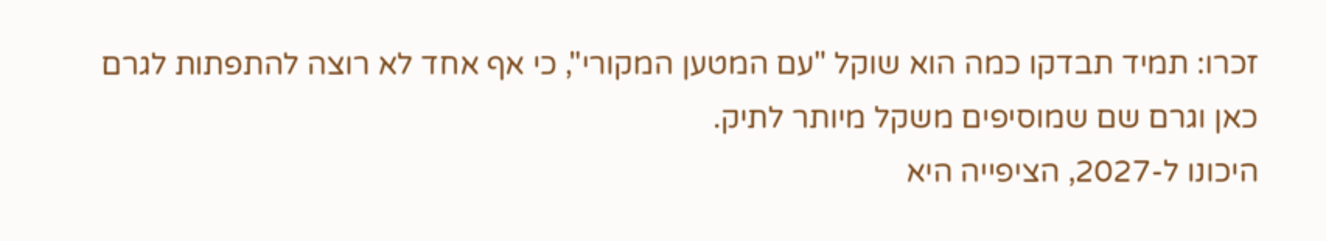זכרו: תמיד תבדקו כמה הוא שוקל "עם המטען המקורי", כי אף אחד לא רוצה להתפתות לגרם כאן וגרם שם שמוסיפים משקל מיותר לתיק.
היכונו ל-2027, הציפייה היא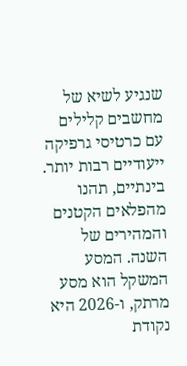שנגיע לשיא של מחשבים קלילים עם כרטיסי גרפיקה ייעודיים רבות יותר. בינתיים, תהנו מהפלאים הקטנים והמהירים של השנה. המסע המשקל הוא מסע מרתק, ו-2026 היא נקודת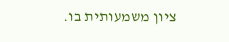ציון משמעותית בו.